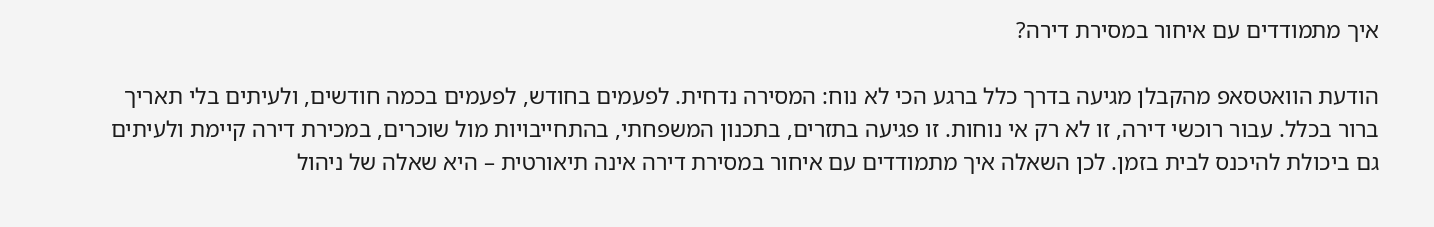איך מתמודדים עם איחור במסירת דירה?

הודעת הוואטסאפ מהקבלן מגיעה בדרך כלל ברגע הכי לא נוח: המסירה נדחית. לפעמים בחודש, לפעמים בכמה חודשים, ולעיתים בלי תאריך ברור בכלל. עבור רוכשי דירה, זו לא רק אי נוחות. זו פגיעה בתזרים, בתכנון המשפחתי, בהתחייבויות מול שוכרים, במכירת דירה קיימת ולעיתים גם ביכולת להיכנס לבית בזמן. לכן השאלה איך מתמודדים עם איחור במסירת דירה אינה תיאורטית – היא שאלה של ניהול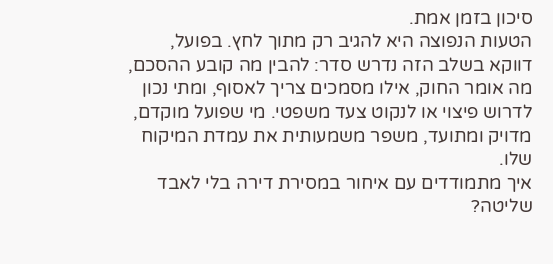סיכון בזמן אמת.
הטעות הנפוצה היא להגיב רק מתוך לחץ. בפועל, דווקא בשלב הזה נדרש סדר: להבין מה קובע ההסכם, מה אומר החוק, אילו מסמכים צריך לאסוף, ומתי נכון לדרוש פיצוי או לנקוט צעד משפטי. מי שפועל מוקדם, מדויק ומתועד, משפר משמעותית את עמדת המיקוח שלו.
איך מתמודדים עם איחור במסירת דירה בלי לאבד שליטה?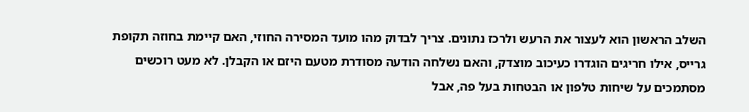השלב הראשון הוא לעצור את הרעש ולרכז נתונים. צריך לבדוק מהו מועד המסירה החוזי, האם קיימת בחוזה תקופת גרייס, אילו חריגים הוגדרו כעיכוב מוצדק, והאם נשלחה הודעה מסודרת מטעם היזם או הקבלן. לא מעט רוכשים מסתמכים על שיחות טלפון או הבטחות בעל פה, אבל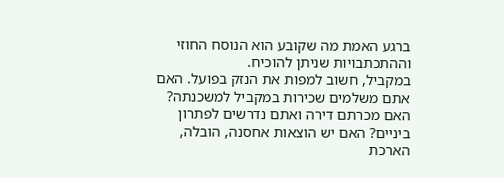ברגע האמת מה שקובע הוא הנוסח החוזי וההתכתבויות שניתן להוכיח.
במקביל, חשוב למפות את הנזק בפועל. האם אתם משלמים שכירות במקביל למשכנתה? האם מכרתם דירה ואתם נדרשים לפתרון ביניים? האם יש הוצאות אחסנה, הובלה, הארכת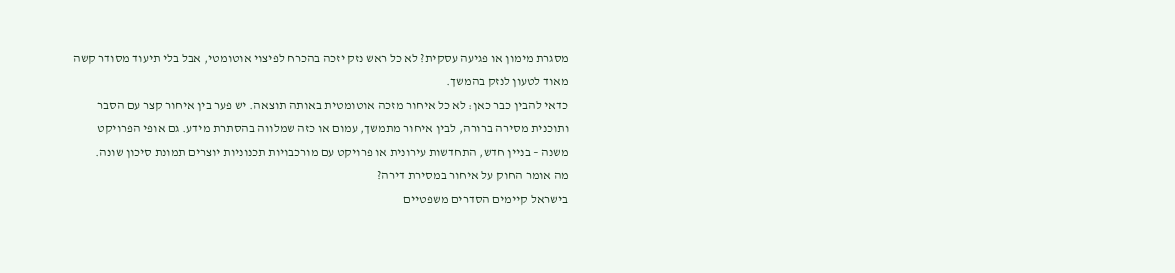מסגרת מימון או פגיעה עסקית? לא כל ראש נזק יזכה בהכרח לפיצוי אוטומטי, אבל בלי תיעוד מסודר קשה מאוד לטעון לנזק בהמשך.
כדאי להבין כבר כאן: לא כל איחור מזכה אוטומטית באותה תוצאה. יש פער בין איחור קצר עם הסבר ותוכנית מסירה ברורה, לבין איחור מתמשך, עמום או כזה שמלווה בהסתרת מידע. גם אופי הפרויקט משנה – בניין חדש, התחדשות עירונית או פרויקט עם מורכבויות תכנוניות יוצרים תמונת סיכון שונה.
מה אומר החוק על איחור במסירת דירה?
בישראל קיימים הסדרים משפטיים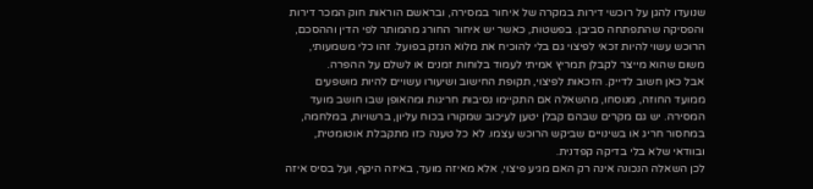שנועדו להגן על רוכשי דירות במקרה של איחור במסירה, ובראשם הוראות חוק המכר דירות והפסיקה שהתפתחה סביבן. בפשטות, כאשר יש איחור החורג מהמותר לפי הדין וההסכם, הרוכש עשוי להיות זכאי לפיצוי גם בלי להוכיח את מלוא הנזק בפועל. זהו כלי משמעותי, משום שהוא מייצר לקבלן תמריץ אמיתי לעמוד בלוחות זמנים או לשלם על ההפרה.
אבל כאן חשוב לדייק. הזכאות לפיצוי, תקופת החישוב ושיעורו עשויים להיות מושפעים ממועד החוזה, מנוסחו, מהשאלה אם התקיימו נסיבות חריגות ומהאופן שבו חושב מועד המסירה. יש גם מקרים שבהם קבלן יטען לעיכוב שמקורו בכוח עליון, ברשויות, במלחמה, במחסור חריג או בשינויים שביקש הרוכש עצמו. לא כל טענה כזו מתקבלת אוטומטית, ובוודאי שלא בלי בדיקה קפדנית.
לכן השאלה הנכונה אינה רק האם מגיע פיצוי, אלא מאיזה מועד, באיזה היקף, ועל בסיס איזה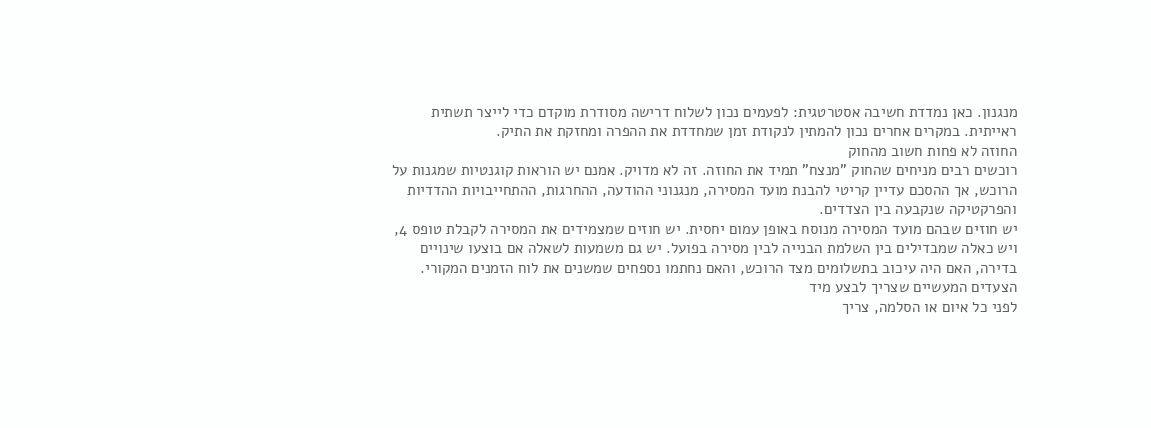מנגנון. כאן נמדדת חשיבה אסטרטגית: לפעמים נכון לשלוח דרישה מסודרת מוקדם כדי לייצר תשתית ראייתית. במקרים אחרים נכון להמתין לנקודת זמן שמחדדת את ההפרה ומחזקת את התיק.
החוזה לא פחות חשוב מהחוק
רוכשים רבים מניחים שהחוק "מנצח" תמיד את החוזה. זה לא מדויק. אמנם יש הוראות קוגנטיות שמגנות על הרוכש, אך ההסכם עדיין קריטי להבנת מועד המסירה, מנגנוני ההודעה, ההחרגות, ההתחייבויות ההדדיות והפרקטיקה שנקבעה בין הצדדים.
יש חוזים שבהם מועד המסירה מנוסח באופן עמום יחסית. יש חוזים שמצמידים את המסירה לקבלת טופס 4, ויש כאלה שמבדילים בין השלמת הבנייה לבין מסירה בפועל. יש גם משמעות לשאלה אם בוצעו שינויים בדירה, האם היה עיכוב בתשלומים מצד הרוכש, והאם נחתמו נספחים שמשנים את לוח הזמנים המקורי.
הצעדים המעשיים שצריך לבצע מיד
לפני כל איום או הסלמה, צריך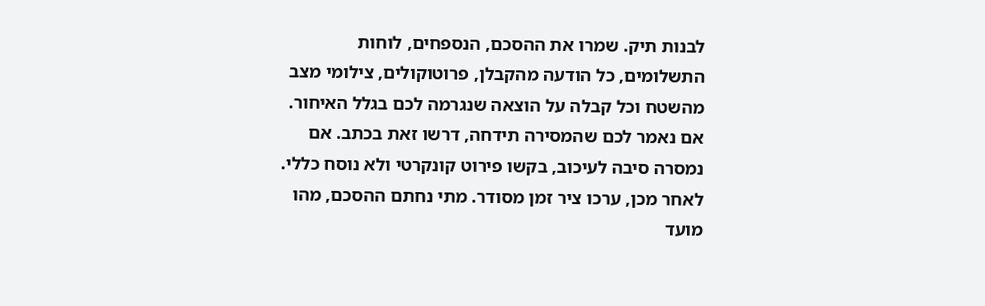לבנות תיק. שמרו את ההסכם, הנספחים, לוחות התשלומים, כל הודעה מהקבלן, פרוטוקולים, צילומי מצב מהשטח וכל קבלה על הוצאה שנגרמה לכם בגלל האיחור. אם נאמר לכם שהמסירה תידחה, דרשו זאת בכתב. אם נמסרה סיבה לעיכוב, בקשו פירוט קונקרטי ולא נוסח כללי.
לאחר מכן, ערכו ציר זמן מסודר. מתי נחתם ההסכם, מהו מועד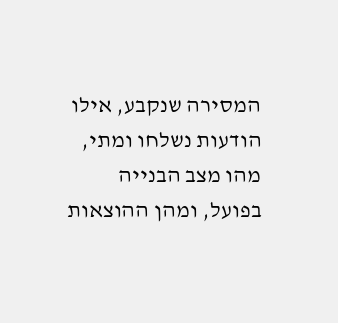המסירה שנקבע, אילו הודעות נשלחו ומתי, מהו מצב הבנייה בפועל, ומהן ההוצאות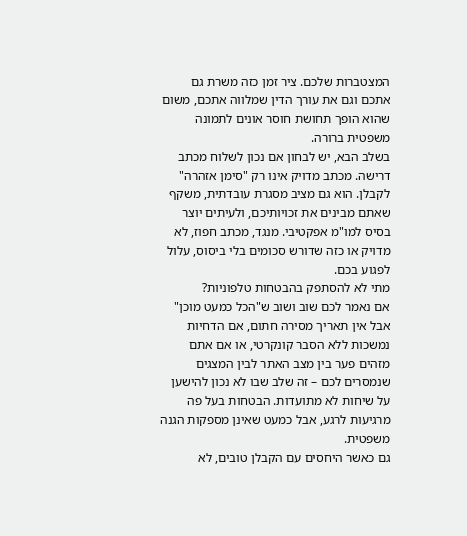המצטברות שלכם. ציר זמן כזה משרת גם אתכם וגם את עורך הדין שמלווה אתכם, משום שהוא הופך תחושת חוסר אונים לתמונה משפטית ברורה.
בשלב הבא, יש לבחון אם נכון לשלוח מכתב דרישה. מכתב מדויק אינו רק "סימן אזהרה" לקבלן. הוא גם מציב מסגרת עובדתית, משקף שאתם מבינים את זכויותיכם, ולעיתים יוצר בסיס למו"מ אפקטיבי. מנגד, מכתב חפוז, לא מדויק או כזה שדורש סכומים בלי ביסוס, עלול לפגוע בכם.
מתי לא להסתפק בהבטחות טלפוניות?
אם נאמר לכם שוב ושוב ש"הכל כמעט מוכן" אבל אין תאריך מסירה חתום, אם הדחיות נמשכות ללא הסבר קונקרטי, או אם אתם מזהים פער בין מצב האתר לבין המצגים שנמסרים לכם – זה שלב שבו לא נכון להישען על שיחות לא מתועדות. הבטחות בעל פה מרגיעות לרגע, אבל כמעט שאינן מספקות הגנה משפטית.
גם כאשר היחסים עם הקבלן טובים, לא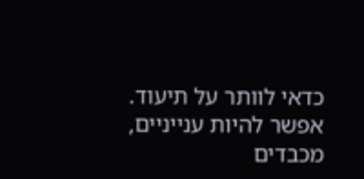כדאי לוותר על תיעוד. אפשר להיות ענייניים, מכבדים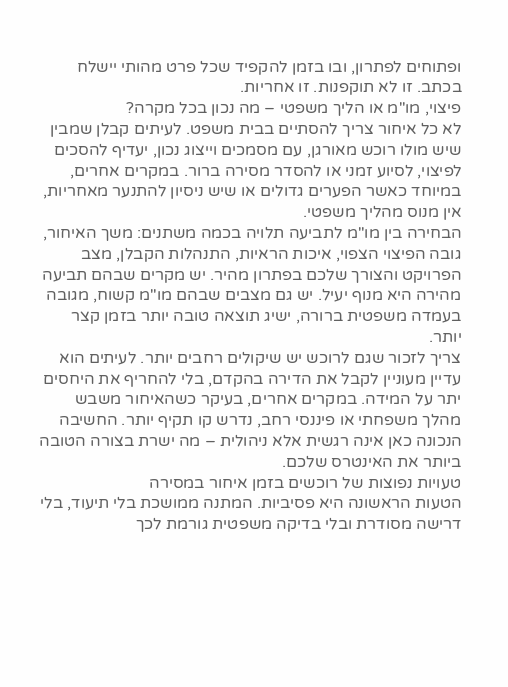ופתוחים לפתרון, ובו בזמן להקפיד שכל פרט מהותי יישלח בכתב. זו לא תוקפנות. זו אחריות.
פיצוי, מו"מ או הליך משפטי – מה נכון בכל מקרה?
לא כל איחור צריך להסתיים בבית משפט. לעיתים קבלן שמבין שיש מולו רוכש מאורגן, עם מסמכים וייצוג נכון, יעדיף להסכים לפיצוי, לסיוע זמני או להסדר מסירה ברור. במקרים אחרים, במיוחד כאשר הפערים גדולים או שיש ניסיון להתנער מאחריות, אין מנוס מהליך משפטי.
הבחירה בין מו"מ לתביעה תלויה בכמה משתנים: משך האיחור, גובה הפיצוי הצפוי, איכות הראיות, התנהלות הקבלן, מצב הפרויקט והצורך שלכם בפתרון מהיר. יש מקרים שבהם תביעה מהירה היא מנוף יעיל. יש גם מצבים שבהם מו"מ קשוח, מגובה בעמדה משפטית ברורה, ישיג תוצאה טובה יותר בזמן קצר יותר.
צריך לזכור שגם לרוכש יש שיקולים רחבים יותר. לעיתים הוא עדיין מעוניין לקבל את הדירה בהקדם, בלי להחריף את היחסים יתר על המידה. במקרים אחרים, בעיקר כשהאיחור משבש מהלך משפחתי או פיננסי רחב, נדרש קו תקיף יותר. החשיבה הנכונה כאן אינה רגשית אלא ניהולית – מה ישרת בצורה הטובה ביותר את האינטרס שלכם.
טעויות נפוצות של רוכשים בזמן איחור במסירה
הטעות הראשונה היא פסיביות. המתנה ממושכת בלי תיעוד, בלי דרישה מסודרת ובלי בדיקה משפטית גורמת לכך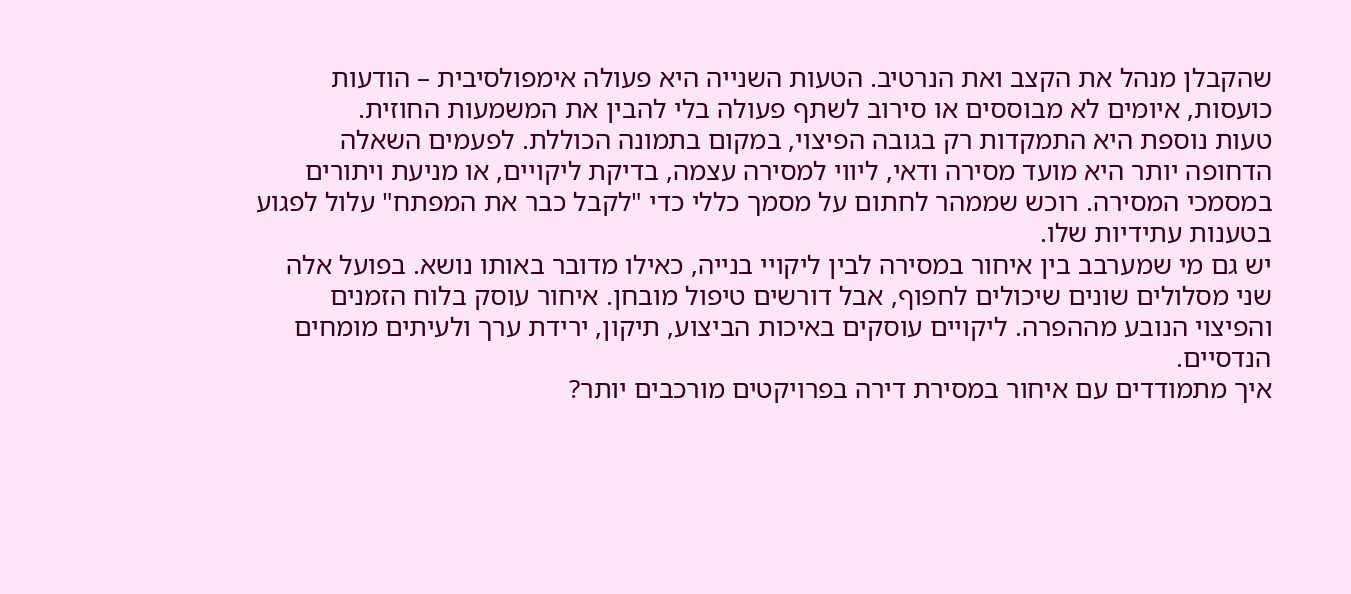שהקבלן מנהל את הקצב ואת הנרטיב. הטעות השנייה היא פעולה אימפולסיבית – הודעות כועסות, איומים לא מבוססים או סירוב לשתף פעולה בלי להבין את המשמעות החוזית.
טעות נוספת היא התמקדות רק בגובה הפיצוי, במקום בתמונה הכוללת. לפעמים השאלה הדחופה יותר היא מועד מסירה ודאי, ליווי למסירה עצמה, בדיקת ליקויים, או מניעת ויתורים במסמכי המסירה. רוכש שממהר לחתום על מסמך כללי כדי "לקבל כבר את המפתח" עלול לפגוע בטענות עתידיות שלו.
יש גם מי שמערבב בין איחור במסירה לבין ליקויי בנייה, כאילו מדובר באותו נושא. בפועל אלה שני מסלולים שונים שיכולים לחפוף, אבל דורשים טיפול מובחן. איחור עוסק בלוח הזמנים והפיצוי הנובע מההפרה. ליקויים עוסקים באיכות הביצוע, תיקון, ירידת ערך ולעיתים מומחים הנדסיים.
איך מתמודדים עם איחור במסירת דירה בפרויקטים מורכבים יותר?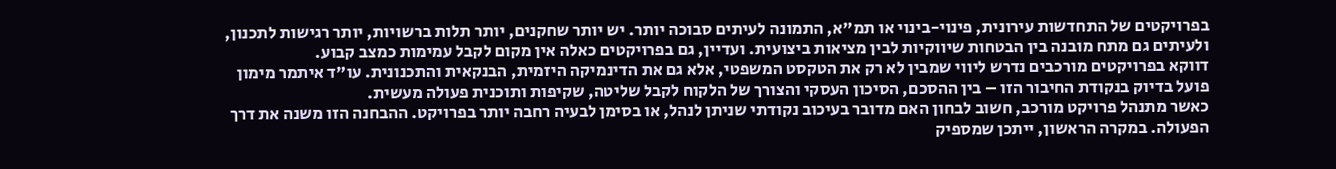בפרויקטים של התחדשות עירונית, פינוי-בינוי או תמ"א, התמונה לעיתים סבוכה יותר. יש יותר שחקנים, יותר תלות ברשויות, יותר רגישות לתכנון, ולעיתים גם מתח מובנה בין הבטחות שיווקיות לבין מציאות ביצועית. ועדיין, גם בפרויקטים כאלה אין מקום לקבל עמימות כמצב קבוע.
דווקא בפרויקטים מורכבים נדרש ליווי שמבין לא רק את הטקסט המשפטי, אלא גם את הדינמיקה היזמית, הבנקאית והתכנונית. עו"ד איתמר מימון פועל בדיוק בנקודת החיבור הזו – בין ההסכם, הסיכון העסקי והצורך של הלקוח לקבל שליטה, שקיפות ותוכנית פעולה מעשית.
כאשר מתנהל פרויקט מורכב, חשוב לבחון האם מדובר בעיכוב נקודתי שניתן לנהל, או בסימן לבעיה רחבה יותר בפרויקט. ההבחנה הזו משנה את דרך הפעולה. במקרה הראשון, ייתכן שמספיק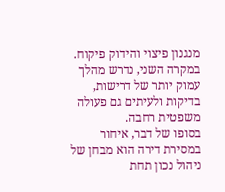מנגנון פיצוי והידוק פיקוח. במקרה השני, נדרש מהלך עמוק יותר של דרישות, בדיקות ולעיתים גם פעולה משפטית רחבה.
בסופו של דבר, איחור במסירת דירה הוא מבחן של ניהול נכון תחת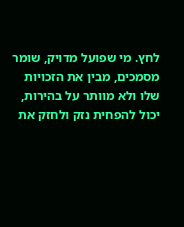לחץ. מי שפועל מדויק, שומר מסמכים, מבין את הזכויות שלו ולא מוותר על בהירות, יכול להפחית נזק ולחזק את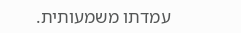עמדתו משמעותית.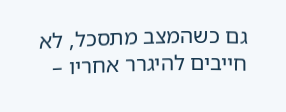גם כשהמצב מתסכל, לא חייבים להיגרר אחריו –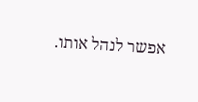אפשר לנהל אותו.